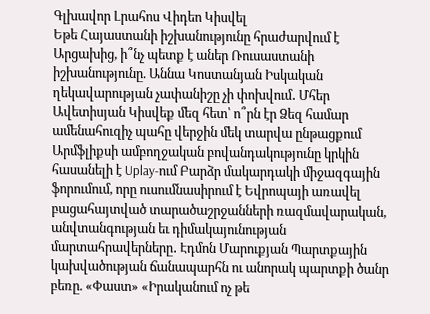Գլխավոր Լրահոս Վիդեո Կիսվել
Եթե Հայաստանի իշխանությունը հրաժարվում է Արցախից, ի՞նչ պետք է աներ Ռուսաստանի իշխանությունը. Աննա Կոստանյան Իսկական ղեկավարության չափանիշը չի փոխվում․ Մհեր Ավետիսյան Կիսվեք մեզ հետ՝ ո՞րն էր Ձեզ համար ամենահուզիչ պահը վերջին մեկ տարվա ընթացքում Արմֆլիքսի ամբողջական բովանդակությունը կրկին հասանելի է Uplay-ում Բարձր մակարդակի միջազգային ֆորումում, որը ուսումնասիրում է Եվրոպայի առավել բացահայտված տարածաշրջանների ռազմավարական, անվտանգության եւ դիմակայունության մարտահրավերները․ Էդմոն Մարուքյան Պարտքային կախվածության ճանապարհն ու անորակ պարտքի ծանր բեռը. «Փաստ» «Իրականում ոչ թե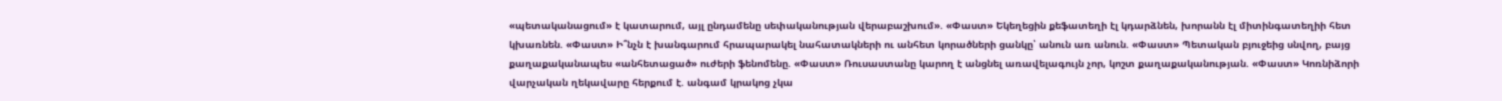«պետականացում» է կատարում, այլ ընդամենը սեփականության վերաբաշխում». «Փաստ» Եկեղեցին քեֆատեղի էլ կդարձնեն, խորանն էլ միտինգատեղիի հետ կխառնեն. «Փաստ» Ի՞նչն է խանգարում հրապարակել նահատակների ու անհետ կորածների ցանկը՝ անուն առ անուն. «Փաստ» Պետական բյուջեից սնվող, բայց քաղաքականապես «անհետացած» ուժերի ֆենոմենը. «Փաստ» Ռուսաստանը կարող է անցնել առավելագույն չոր, կոշտ քաղաքականության. «Փաստ» Կոռնիձորի վարչական ղեկավարը հերքում է. անգամ կրակոց չկա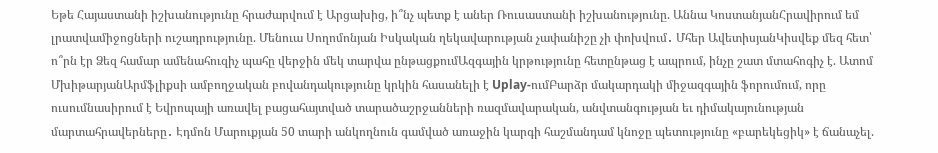Եթե Հայաստանի իշխանությունը հրաժարվում է Արցախից, ի՞նչ պետք է աներ Ռուսաստանի իշխանությունը. Աննա ԿոստանյանՀրավիրում եմ լրատվամիջոցների ուշադրությունը. Մենուա Սողոմոնյան Իսկական ղեկավարության չափանիշը չի փոխվում․ Մհեր ԱվետիսյանԿիսվեք մեզ հետ՝ ո՞րն էր Ձեզ համար ամենահուզիչ պահը վերջին մեկ տարվա ընթացքումԱզգային կրթությունը հետընթաց է ապրում, ինչը շատ մտահոգիչ է. Ատոմ ՄխիթարյանԱրմֆլիքսի ամբողջական բովանդակությունը կրկին հասանելի է Uplay-ումԲարձր մակարդակի միջազգային ֆորումում, որը ուսումնասիրում է Եվրոպայի առավել բացահայտված տարածաշրջանների ռազմավարական, անվտանգության եւ դիմակայունության մարտահրավերները․ Էդմոն Մարուքյան 50 տարի անկողնուն գամված առաջին կարգի հաշմանդամ կնոջը պետությունը «բարեկեցիկ» է ճանաչել.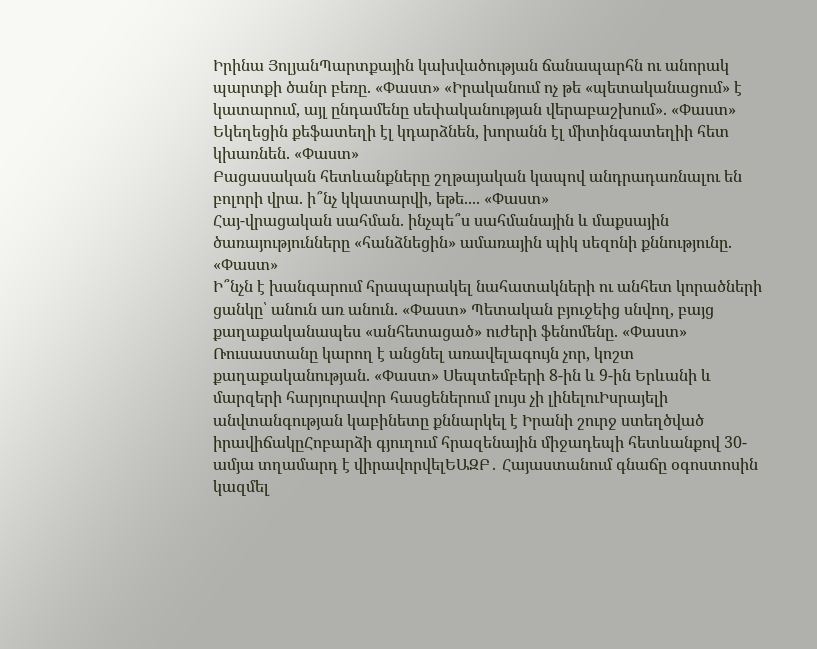Իրինա ՅոլյանՊարտքային կախվածության ճանապարհն ու անորակ պարտքի ծանր բեռը. «Փաստ» «Իրականում ոչ թե «պետականացում» է կատարում, այլ ընդամենը սեփականության վերաբաշխում». «Փաստ» Եկեղեցին քեֆատեղի էլ կդարձնեն, խորանն էլ միտինգատեղիի հետ կխառնեն. «Փաստ»
Բացասական հետևանքները շղթայական կապով անդրադառնալու են բոլորի վրա. ի՞նչ կկատարվի, եթե.... «Փաստ»
Հայ-վրացական սահման. ինչպե՞ս սահմանային և մաքսային ծառայությունները «հանձնեցին» ամառային պիկ սեզոնի քննությունը. «Փաստ»
Ի՞նչն է խանգարում հրապարակել նահատակների ու անհետ կորածների ցանկը՝ անուն առ անուն. «Փաստ» Պետական բյուջեից սնվող, բայց քաղաքականապես «անհետացած» ուժերի ֆենոմենը. «Փաստ» Ռուսաստանը կարող է անցնել առավելագույն չոր, կոշտ քաղաքականության. «Փաստ» Սեպտեմբերի 8-ին և 9-ին Երևանի և մարզերի հարյուրավոր հասցեներում լույս չի լինելուԻսրայելի անվտանգության կաբինետը քննարկել է Իրանի շուրջ ստեղծված իրավիճակըՀոբարձի գյուղում հրազենային միջադեպի հետևանքով 30-ամյա տղամարդ է վիրավորվելԵԱԶԲ․ Հայաստանում գնաճը օգոստոսին կազմել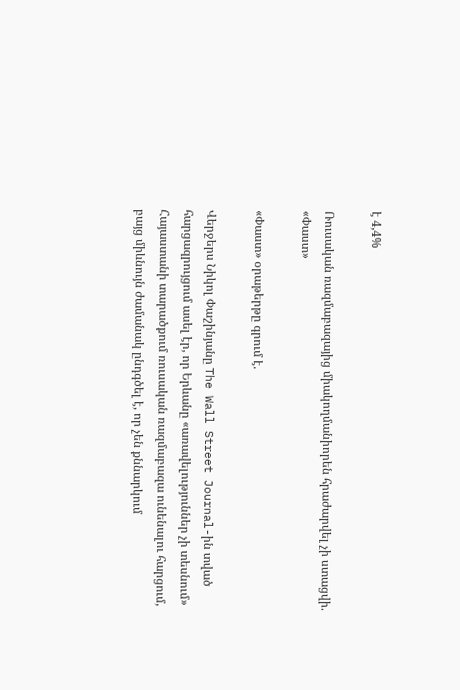է 4,4%

Ռուսական ռազմաբազայից միակողմանիորեն հրաժարվել չի ստացվի. «Փաստ»

«Փաստ» օրաթերթը գրում է.

Վերջերս Նիկոլ Փաշինյանը The Wall Street Journal-ին տված հարցազրույցում ասել էր, որ Երևանը «առավելություններ չի տեսնում» Հայաստանի տարածքում ռուսական ռազմաբազա ունենալու հարցում, բայց միևնույն ժամանակ ընդգծել է, որ չեն քննարկում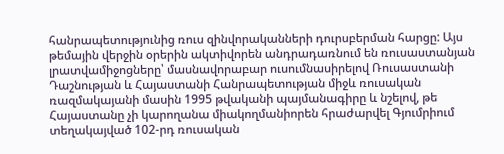հանրապետությունից ռուս զինվորականների դուրսբերման հարցը: Այս թեմային վերջին օրերին ակտիվորեն անդրադառնում են ռուսաստանյան լրատվամիջոցները՝ մասնավորաբար ուսումնասիրելով Ռուսաստանի Դաշնության և Հայաստանի Հանրապետության միջև ռուսական ռազմակայանի մասին 1995 թվականի պայմանագիրը և նշելով, թե Հայաստանը չի կարողանա միակողմանիորեն հրաժարվել Գյումրիում տեղակայված 102-րդ ռուսական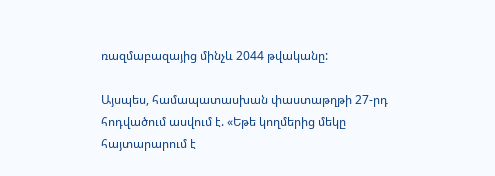ռազմաբազայից մինչև 2044 թվականը:

Այսպես, համապատասխան փաստաթղթի 27-րդ հոդվածում ասվում է. «Եթե կողմերից մեկը հայտարարում է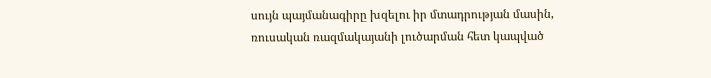սույն պայմանագիրը խզելու իր մտադրության մասին, ռուսական ռազմակայանի լուծարման հետ կապված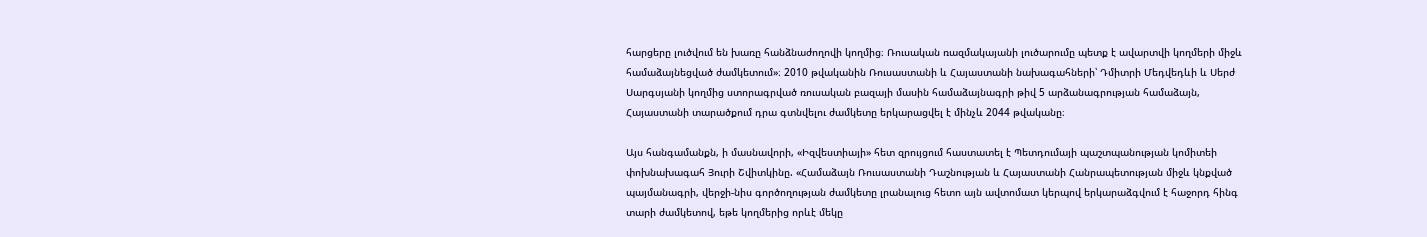հարցերը լուծվում են խառը հանձնաժողովի կողմից։ Ռուսական ռազմակայանի լուծարումը պետք է ավարտվի կողմերի միջև համաձայնեցված ժամկետում»։ 2010 թվականին Ռուսաստանի և Հայաստանի նախագահների՝ Դմիտրի Մեդվեդևի և Սերժ Սարգսյանի կողմից ստորագրված ռուսական բազայի մասին համաձայնագրի թիվ 5 արձանագրության համաձայն, Հայաստանի տարածքում դրա գտնվելու ժամկետը երկարացվել է մինչև 2044 թվականը։

Այս հանգամանքն, ի մասնավորի, «Իզվեստիայի» հետ զրույցում հաստատել է Պետդումայի պաշտպանության կոմիտեի փոխնախագահ Յուրի Շվիտկինը. «Համաձայն Ռուսաստանի Դաշնության և Հայաստանի Հանրապետության միջև կնքված պայմանագրի, վերջի-նիս գործողության ժամկետը լրանալուց հետո այն ավտոմատ կերպով երկարաձգվում է հաջորդ հինգ տարի ժամկետով, եթե կողմերից որևէ մեկը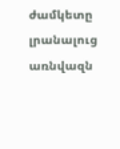ժամկետը լրանալուց առնվազն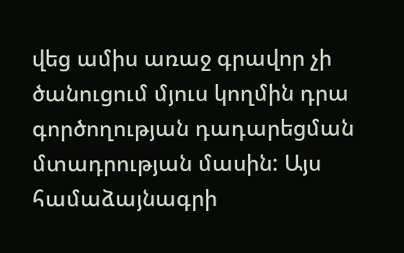վեց ամիս առաջ գրավոր չի ծանուցում մյուս կողմին դրա գործողության դադարեցման մտադրության մասին: Այս համաձայնագրի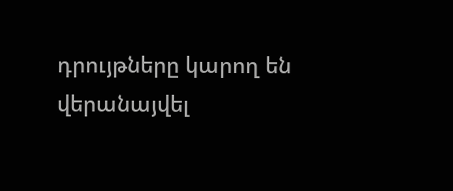դրույթները կարող են վերանայվել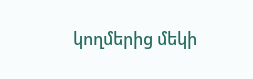կողմերից մեկի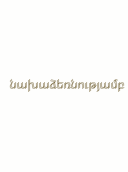նախաձեռնությամբ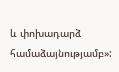և փոխադարձ համաձայնությամբ»: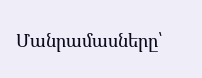Մանրամասները՝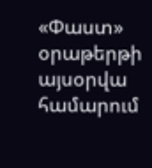«Փաստ» օրաթերթի այսօրվա համարում